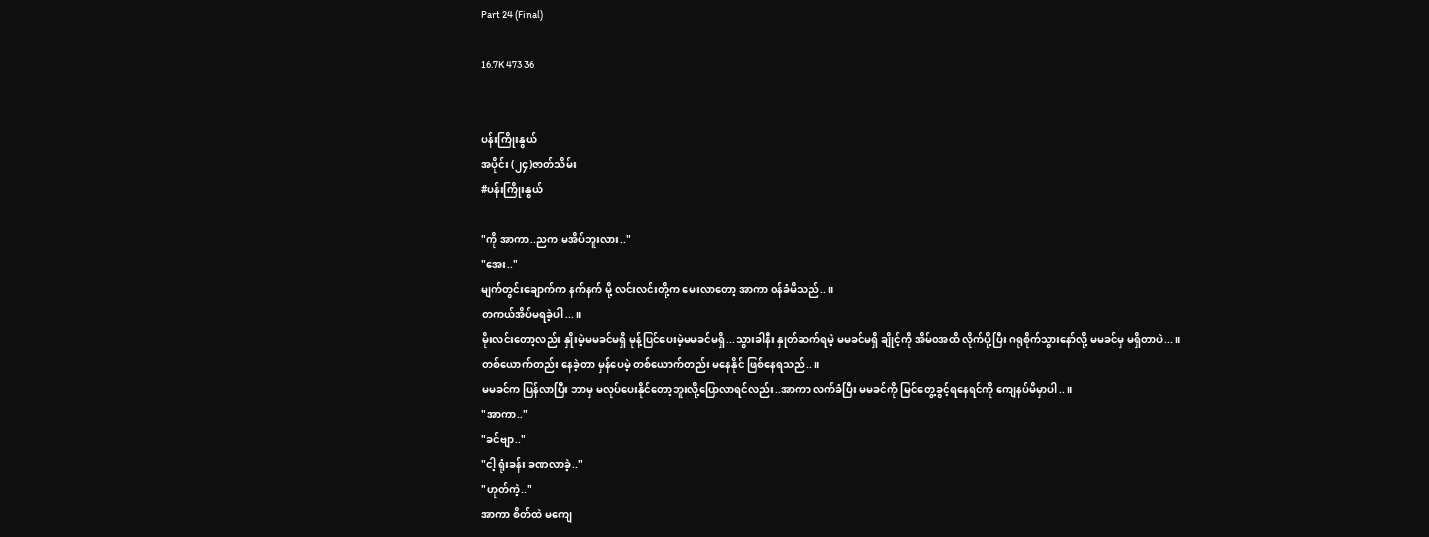Part 24 (Final)

16.7K 473 36


ပန်းကြိုးနွယ်
အပိုင်း (၂၄)ဇာတ်သိမ်း
#ပန်းကြိုးနွယ်

"ကို အာကာ..ညက မအိပ်ဘူးလား.."
"အေး.."
မျက်တွင်းချောက်က နက်နက် မို့ လင်းလင်းတို့က မေးလာတော့ အာကာ ၀န်ခံမိသည်..။
တကယ်အိပ်မရခဲ့ပါ...။
မိုးလင်းတော့လည်း နှိုးမဲ့မမခင်မရှိ မုန့်ပြင်ပေးမဲ့မမခင်မရှိ...သွားခါနီး နှုတ်ဆက်ရမဲ့ မမခင်မရှိ ချိုင့်ကို အိမ်၀အထိ လိုက်ပို့ပြီး ဂရုစိုက်သွားနော်လို့ မမခင်မှ မရှိတာပဲ...။
တစ်ယောက်တည်း နေခဲ့တာ မှန်ပေမဲ့ တစ်ယောက်တည်း မနေနိုင် ဖြစ်နေရသည်..။
မမခင်က ပြန်လာပြီး ဘာမှ မလုပ်ပေးနိုင်တော့ဘူးလို့ပြောလာရင်လည်း..အာကာ လက်ခံပြီး မမခင်ကို မြင်တွေ့ခွင့်ရနေရင်ကို ကျေနပ်မိမှာပါ..။
"အာကာ.."
"ခင်ဗျာ.."
"ငါ့ ရုံးခန်း ခဏလာခဲ့.."
"ဟုတ်ကဲ့.."
အာကာ စိတ်ထဲ မကျေ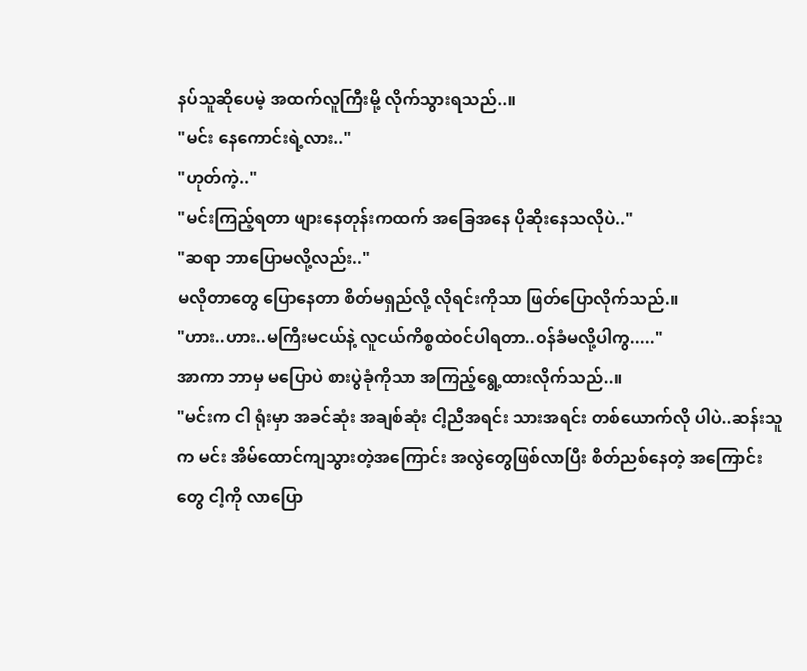နပ်သူဆိုပေမဲ့ အထက်လူကြီးမို့ လိုက်သွားရသည်..။
"မင်း နေကောင်းရဲ့လား.."
"ဟုတ်ကဲ့.."
"မင်းကြည့်ရတာ ဖျားနေတုန်းကထက် အခြေအနေ ပိုဆိုးနေသလိုပဲ.."
"ဆရာ ဘာပြောမလို့လည်း.."
မလိုတာတွေ ပြောနေတာ စိတ်မရှည်လို့ လိုရင်းကိုသာ ဖြတ်ပြောလိုက်သည်.။
"ဟား..ဟား..မကြီးမငယ်နဲ့ လူငယ်ကိစ္စထဲ၀င်ပါရတာ..၀န်ခံမလို့ပါကွ....."
အာကာ ဘာမှ မပြောပဲ စားပွဲခုံကိုသာ အကြည့်ရွေ့ထားလိုက်သည်..။
"မင်းက ငါ ရုံးမှာ အခင်ဆုံး အချစ်ဆုံး ငါ့ညီအရင်း သားအရင်း တစ်ယောက်လို ပါပဲ..ဆန်းသူက မင်း အိမ်ထောင်ကျသွားတဲ့အကြောင်း အလွဲတွေဖြစ်လာပြီး စိတ်ညစ်နေတဲ့ အကြောင်းတွေ ငါ့ကို လာပြော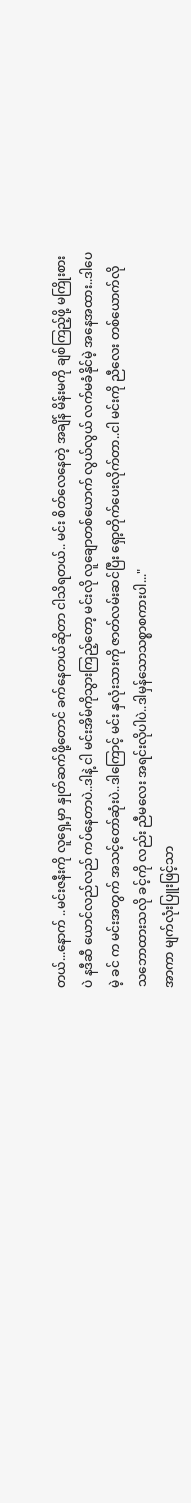တယ်...နောက် ..မင်းဇနီးကို လူရှေ့မှာ နှုတ်ဆက်ဖို့တောင် ခက်နေတယ်ဆိုတာ ငါသိရတယ်.. မင်း စိတ်လေနေတဲ့ အချိန် မိန်းမကို ချစ်ကြည့်ဖို့ မကြိုးစားပဲ နဒီဆီ ယောင်လည်လည် ကပ်နေတာပဲ..ဒါနဲ့ ငါ မင်းအိမ်ကိုသွားကြည့်တော့ မင်းလို လူချောတစ်ယောက် လွယ်လွယ် လက်မခံနိုင်မဲ့ အနေအထား..ဒါပေမဲ့ ခင် က မင်းအတွက် အသင့်တော်ဆုံးပဲ..ဒါကြောင့် မင်း နှလုံးသားကို ဇာတ်လမ်းဆင်ပြီး ရှော့တိုက်ပေးလိုက်တာ..ငါ မင်းကို ညီလေး တစ်ယောက်လို သဘောထားသလို ခင့်ကို လည်း ညီမလေး အရင်းလိုပါပဲ..ဒါမှန်သောသစ္စာစကားပါ..."
အာကာ မျက်လုံးပြူးဖြင့်သာ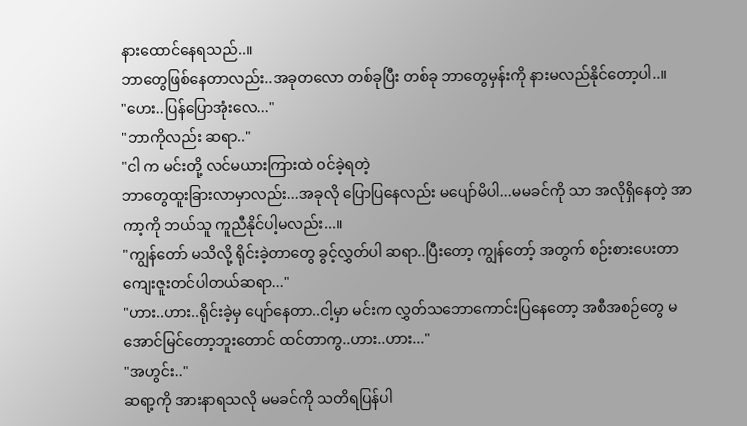နားထောင်နေရသည်..။
ဘာတွေဖြစ်နေတာလည်း..အခုတလော တစ်ခုပြီး တစ်ခု ဘာတွေမှန်းကို နားမလည်နိုင်တော့ပါ..။
"ဟေး..ပြန်ပြောအုံးလေ..."
"ဘာကိုလည်း ဆရာ.."
"ငါ က မင်းတို့ လင်မယားကြားထဲ ၀င်ခဲ့ရတဲ့
ဘာတွေထူးခြားလာမှာလည်း...အခုလို ပြောပြနေလည်း မပျော်မိပါ...မမခင်ကို သာ အလိုရှိနေတဲ့ အာကာ့ကို ဘယ်သူ ကူညီနိုင်ပါ့မလည်း...။
"ကျွန်တော် မသိလို့ ရိုင်းခဲ့တာတွေ ခွင့်လွှတ်ပါ ဆရာ..ပြီးတော့ ကျွန်တော့် အတွက် စဉ်းစားပေးတာ ကျေးဇူးတင်ပါတယ်ဆရာ..."
"ဟား..ဟား..ရိုင်းခဲ့မှ ပျော်နေတာ..ငါ့မှာ မင်းက လွှတ်သဘောကောင်းပြနေတော့ အစီအစဉ်တွေ မအောင်မြင်တော့ဘူးတောင် ထင်တာကွ..ဟား..ဟား..."
"အဟွင်း.."
ဆရာ့ကို အားနာရသလို မမခင်ကို သတိရပြန်ပါ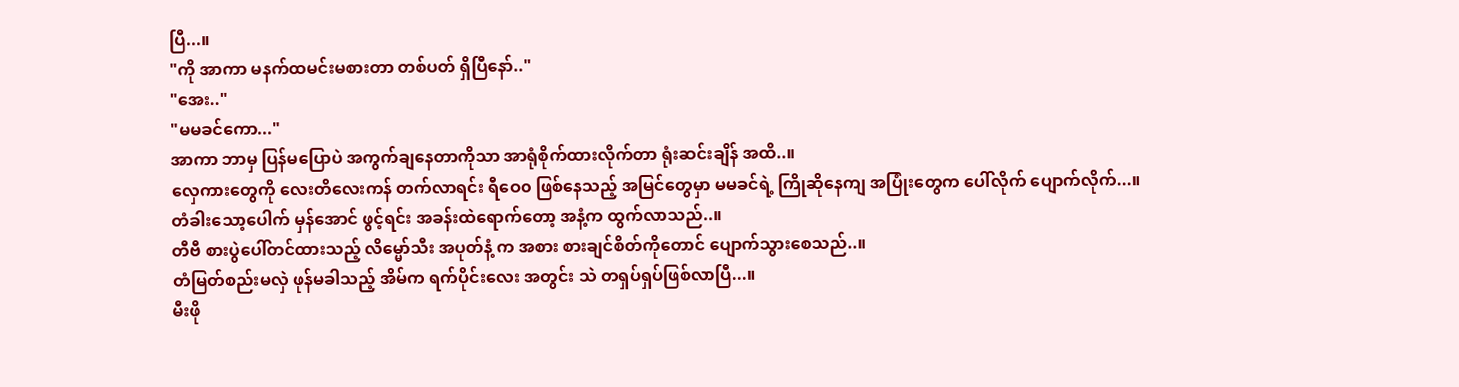ပြီ...။
"ကို အာကာ မနက်ထမင်းမစားတာ တစ်ပတ် ရှိပြီနော်.."
"အေး.."
"မမခင်ကော..."
အာကာ ဘာမှ ပြန်မပြောပဲ အကွက်ချနေတာကိုသာ အာရုံစိုက်ထားလိုက်တာ ရုံးဆင်းချိန် အထိ..။
လှေကားတွေကို လေးတိလေးကန် တက်လာရင်း ရီဝေ၀ ဖြစ်နေသည့် အမြင်တွေမှာ မမခင်ရဲ့ ကြိုဆိုနေကျ အပြုံးတွေက ပေါ်လိုက် ပျောက်လိုက်...။
တံခါးသော့ပေါက် မှန်အောင် ဖွင့်ရင်း အခန်းထဲရောက်တော့ အနံ့က ထွက်လာသည်..။
တီဗီ စားပွဲပေါ်တင်ထားသည့် လိမ္မော်သီး အပုတ်နံ့ က အစား စားချင်စိတ်ကိုတောင် ပျောက်သွားစေသည်..။
တံမြတ်စည်းမလှဲ ဖုန်မခါသည့် အိမ်က ရက်ပိုင်းလေး အတွင်း သဲ တရှပ်ရှပ်ဖြစ်လာပြီ...။
မီးဖို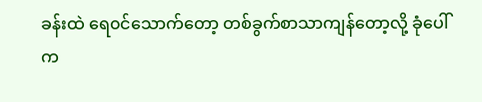ခန်းထဲ ရေ၀င်သောက်တော့ တစ်ခွက်စာသာကျန်တော့လို့ ခုံပေါ်က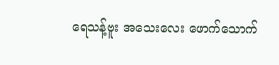ရေသန့်ဗူး အသေးလေး ဖောက်သောက်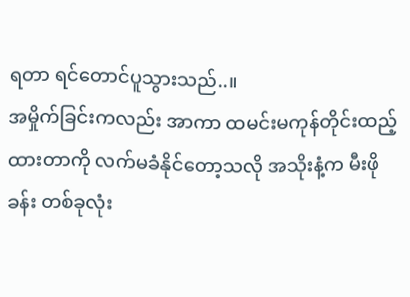ရတာ ရင်တောင်ပူသွားသည်..။
အမှိုက်ခြင်းကလည်း အာကာ ထမင်းမကုန်တိုင်းထည့်ထားတာကို လက်မခံနိုင်တော့သလို အသိုးနံ့က မီးဖိုခန်း တစ်ခုလုံး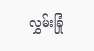လွှမ်းခြုံ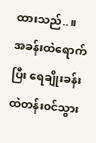ထားသည်..။
အခန်းထဲရောက်ပြီး ရေချိုးခန်းထဲတန်း၀င်သွား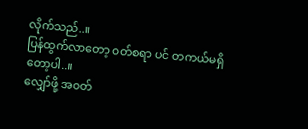လိုက်သည်..။
ပြန်ထွက်လာတော့ ၀တ်စရာ ပင် တကယ်မရှိတော့ပါ..။
လျှော်ဖို့ အ၀တ်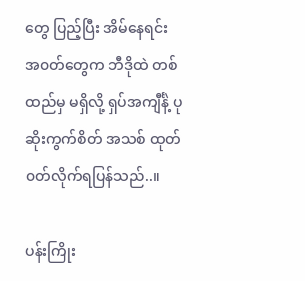တွေ ပြည့်ပြီး အိမ်နေရင်း အ၀တ်တွေက ဘီဒိုထဲ တစ်ထည်မှ မရှိလို့ ရှပ်အကျီင်္နဲ့ ပုဆိုးကွက်စိတ် အသစ် ထုတ်၀တ်လိုက်ရပြန်သည်..။

ပန်းကြိုး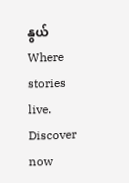နွယ် Where stories live. Discover now